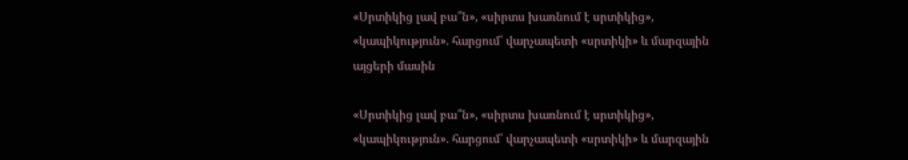«Սրտիկից լավ բա՞ն», «սիրտս խառնում է սրտիկից», «կապիկություն». հարցում՝ վարչապետի «սրտիկի» և մարզային այցերի մասին

«Սրտիկից լավ բա՞ն», «սիրտս խառնում է սրտիկից», «կապիկություն». հարցում՝ վարչապետի «սրտիկի» և մարզային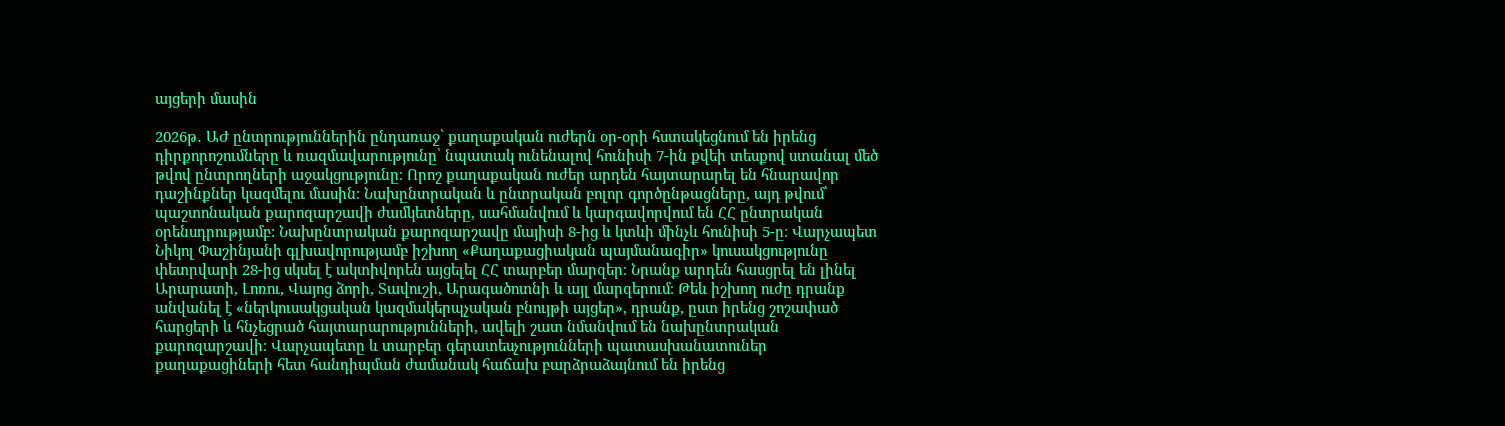այցերի մասին

2026թ․ ԱԺ ընտրություններին ընդառաջ՝ քաղաքական ուժերն օր-օրի հստակեցնում են իրենց դիրքորոշումները և ռազմավարությունը՝ նպատակ ունենալով հունիսի 7-ին քվեի տեսքով ստանալ մեծ թվով ընտրողների աջակցությունը։ Որոշ քաղաքական ուժեր արդեն հայտարարել են հնարավոր դաշինքներ կազմելու մասին։ Նախընտրական և ընտրական բոլոր գործընթացները, այդ թվում՝ պաշտոնական քարոզարշավի ժամկետները, սահմանվում և կարգավորվում են ՀՀ ընտրական օրենսդրությամբ: Նախընտրական քարոզարշավը մայիսի 8-ից և կտևի մինչև հունիսի 5-ը։ Վարչապետ Նիկոլ Փաշինյանի գլխավորությամբ իշխող «Քաղաքացիական պայմանագիր» կուսակցությունը փետրվարի 28-ից սկսել է ակտիվորեն այցելել ՀՀ տարբեր մարզեր։ Նրանք արդեն հասցրել են լինել Արարատի, Լոռու, Վայոց ձորի, Տավուշի, Արագածոտնի և այլ մարզերում։ Թեև իշխող ուժը դրանք անվանել է «ներկուսակցական կազմակերպչական բնույթի այցեր», դրանք, ըստ իրենց շոշափած հարցերի և հնչեցրած հայտարարությունների, ավելի շատ նմանվում են նախընտրական քարոզարշավի։ Վարչապետը և տարբեր գերատեսչությունների պատասխանատուներ քաղաքացիների հետ հանդիպման ժամանակ հաճախ բարձրաձայնում են իրենց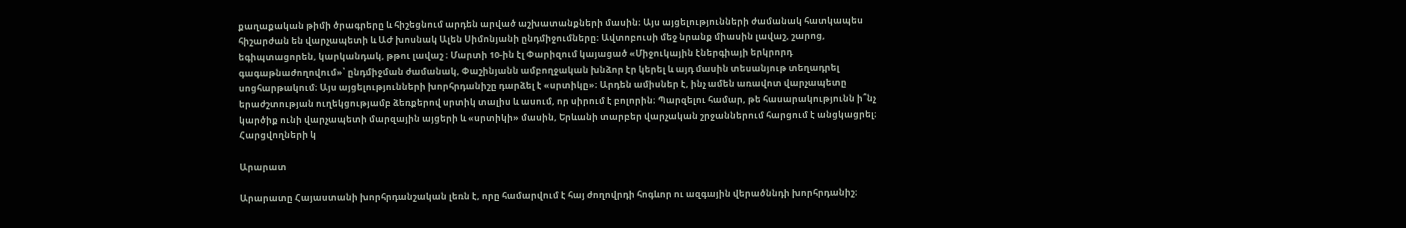քաղաքական թիմի ծրագրերը և հիշեցնում արդեն արված աշխատանքների մասին։ Այս այցելությունների ժամանակ հատկապես հիշարժան են վարչապետի և ԱԺ խոսնակ Ալեն Սիմոնյանի ընդմիջումները։ Ավտոբուսի մեջ նրանք միասին լավաշ, շարոց, եգիպտացորեն, կարկանդակ, թթու լավաշ ։ Մարտի 10-ին էլ Փարիզում կայացած «Միջուկային էներգիայի երկրորդ գագաթնաժողովում»՝ ընդմիջման ժամանակ, Փաշինյանն ամբողջական խնձոր էր կերել և այդ մասին տեսանյութ տեղադրել սոցհարթակում։ Այս այցելությունների խորհրդանիշը դարձել է «սրտիկը»։ Արդեն ամիսներ է, ինչ ամեն առավոտ վարչապետը երաժշտության ուղեկցությամբ ձեռքերով սրտիկ տալիս և ասում, որ սիրում է բոլորին։ Պարզելու համար, թե հասարակությունն ի՞նչ կարծիք ունի վարչապետի մարզային այցերի և «սրտիկի» մասին, Երևանի տարբեր վարչական շրջաններում հարցում է անցկացրել։ Հարցվողների կ

Արարատ

Արարատը Հայաստանի խորհրդանշական լեռն է, որը համարվում է հայ ժողովրդի հոգևոր ու ազգային վերածննդի խորհրդանիշ։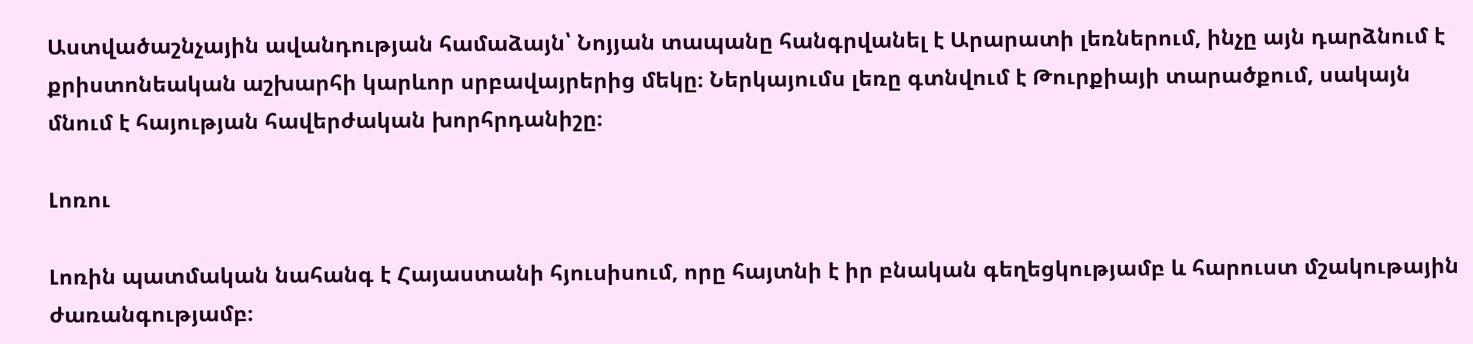Աստվածաշնչային ավանդության համաձայն՝ Նոյյան տապանը հանգրվանել է Արարատի լեռներում, ինչը այն դարձնում է քրիստոնեական աշխարհի կարևոր սրբավայրերից մեկը։ Ներկայումս լեռը գտնվում է Թուրքիայի տարածքում, սակայն մնում է հայության հավերժական խորհրդանիշը։

Լոռու

Լոռին պատմական նահանգ է Հայաստանի հյուսիսում, որը հայտնի է իր բնական գեղեցկությամբ և հարուստ մշակութային ժառանգությամբ։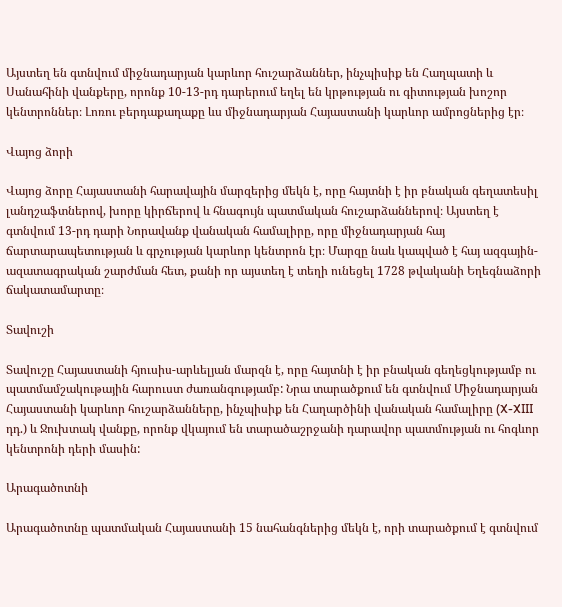Այստեղ են գտնվում միջնադարյան կարևոր հուշարձաններ, ինչպիսիք են Հաղպատի և Սանահինի վանքերը, որոնք 10-13-րդ դարերում եղել են կրթության ու գիտության խոշոր կենտրոններ։ Լոռու բերդաքաղաքը ևս միջնադարյան Հայաստանի կարևոր ամրոցներից էր։

Վայոց ձորի

Վայոց ձորը Հայաստանի հարավային մարզերից մեկն է, որը հայտնի է իր բնական գեղատեսիլ լանդշաֆտներով, խորը կիրճերով և հնագույն պատմական հուշարձաններով։ Այստեղ է գտնվում 13-րդ դարի Նորավանք վանական համալիրը, որը միջնադարյան հայ ճարտարապետության և գրչության կարևոր կենտրոն էր։ Մարզը նաև կապված է հայ ազգային-ազատագրական շարժման հետ, քանի որ այստեղ է տեղի ունեցել 1728 թվականի Եղեգնաձորի ճակատամարտը։

Տավուշի

Տավուշը Հայաստանի հյուսիս-արևելյան մարզն է, որը հայտնի է իր բնական գեղեցկությամբ ու պատմամշակութային հարուստ ժառանգությամբ: Նրա տարածքում են գտնվում Միջնադարյան Հայաստանի կարևոր հուշարձանները, ինչպիսիք են Հաղարծինի վանական համալիրը (X-XIII դդ.) և Ջուխտակ վանքը, որոնք վկայում են տարածաշրջանի դարավոր պատմության ու հոգևոր կենտրոնի դերի մասին:

Արագածոտնի

Արագածոտնը պատմական Հայաստանի 15 նահանգներից մեկն է, որի տարածքում է գտնվում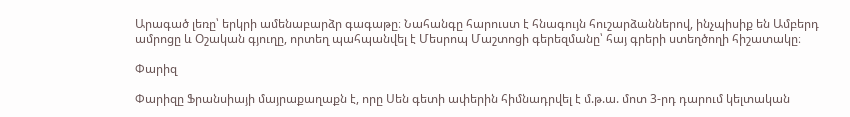Արագած լեռը՝ երկրի ամենաբարձր գագաթը։ Նահանգը հարուստ է հնագույն հուշարձաններով, ինչպիսիք են Ամբերդ ամրոցը և Օշական գյուղը, որտեղ պահպանվել է Մեսրոպ Մաշտոցի գերեզմանը՝ հայ գրերի ստեղծողի հիշատակը։

Փարիզ

Փարիզը Ֆրանսիայի մայրաքաղաքն է, որը Սեն գետի ափերին հիմնադրվել է մ.թ.ա. մոտ 3-րդ դարում կելտական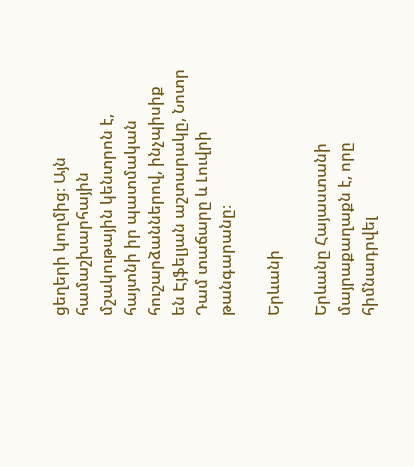ցեղերի կողմից։ Այն համաշխարհային մշակութային կենտրոն է, հայտնի իր պատմական հուշարձաններով, ինչպիսիք են Էյֆելյան աշտարակը, Նոտր Դամ տաճարը և Լուվրի թանգարանը։

Երևանի

Երևանը Հայաստանի մայրաքաղաքն է, որը հիմնադրվել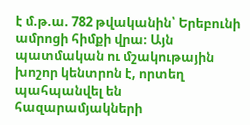է մ.թ.ա. 782 թվականին՝ Երեբունի ամրոցի հիմքի վրա։ Այն պատմական ու մշակութային խոշոր կենտրոն է, որտեղ պահպանվել են հազարամյակների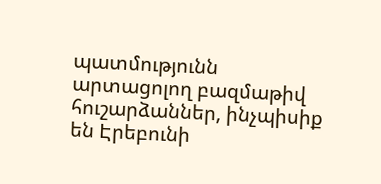պատմությունն արտացոլող բազմաթիվ հուշարձաններ, ինչպիսիք են Էրեբունի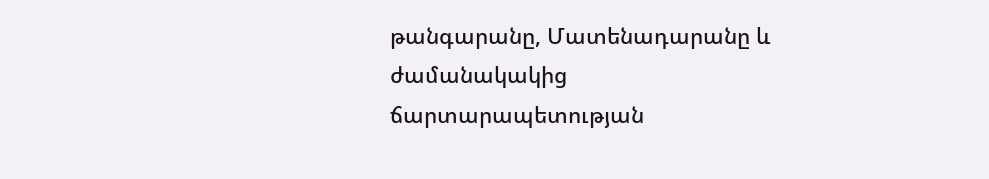թանգարանը, Մատենադարանը և ժամանակակից ճարտարապետության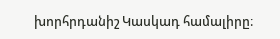խորհրդանիշ Կասկադ համալիրը։